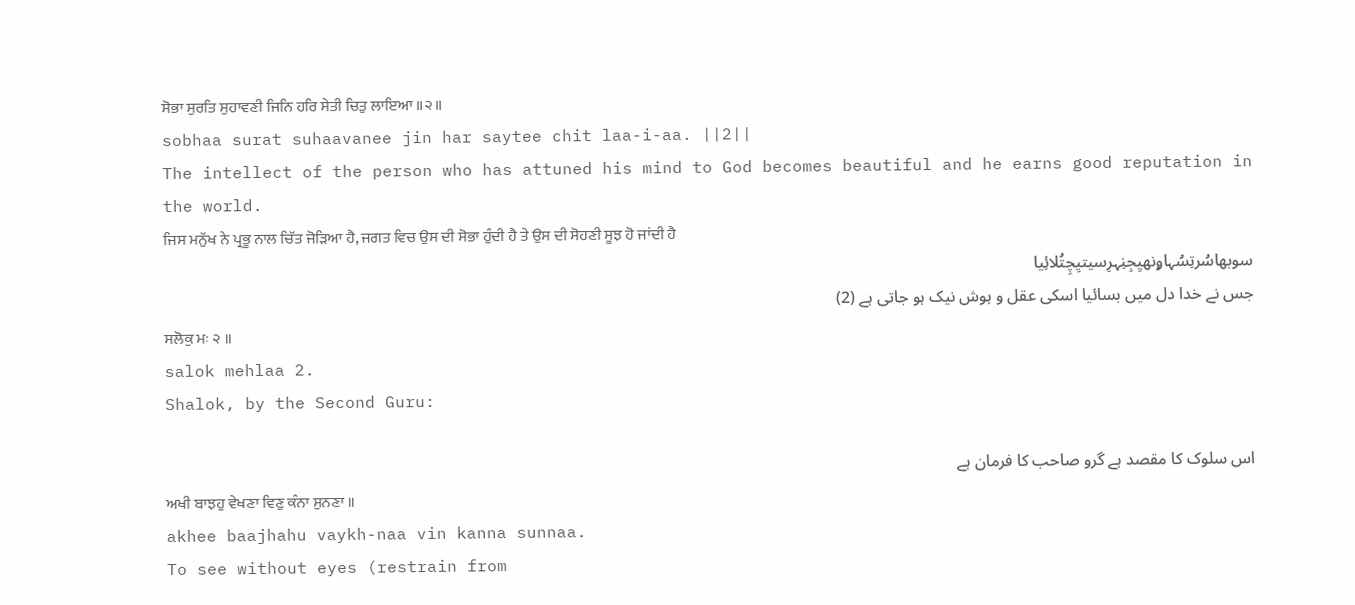ਸੋਭਾ ਸੁਰਤਿ ਸੁਹਾਵਣੀ ਜਿਨਿ ਹਰਿ ਸੇਤੀ ਚਿਤੁ ਲਾਇਆ ॥੨॥
sobhaa surat suhaavanee jin har saytee chit laa-i-aa. ||2||
The intellect of the person who has attuned his mind to God becomes beautiful and he earns good reputation in the world.
ਜਿਸ ਮਨੁੱਖ ਨੇ ਪ੍ਰਭੂ ਨਾਲ ਚਿੱਤ ਜੋੜਿਆ ਹੈ, ਜਗਤ ਵਿਚ ਉਸ ਦੀ ਸੋਭਾ ਹੁੰਦੀ ਹੈ ਤੇ ਉਸ ਦੀ ਸੋਹਣੀ ਸੂਝ ਹੋ ਜਾਂਦੀ ਹੈ
سوبھاسُرتِسُہاۄنھیِجِنِہرِسیتیِچِتُلائِیا
جس نے خدا دل میں بسائیا اسکی عقل و ہوش نیک ہو جاتی ہے (2)
ਸਲੋਕੁ ਮਃ ੨ ॥
salok mehlaa 2.
Shalok, by the Second Guru:

اس سلوک کا مقصد ہے گرو صاحب کا فرمان ہے
ਅਖੀ ਬਾਝਹੁ ਵੇਖਣਾ ਵਿਣੁ ਕੰਨਾ ਸੁਨਣਾ ॥
akhee baajhahu vaykh-naa vin kanna sunnaa.
To see without eyes (restrain from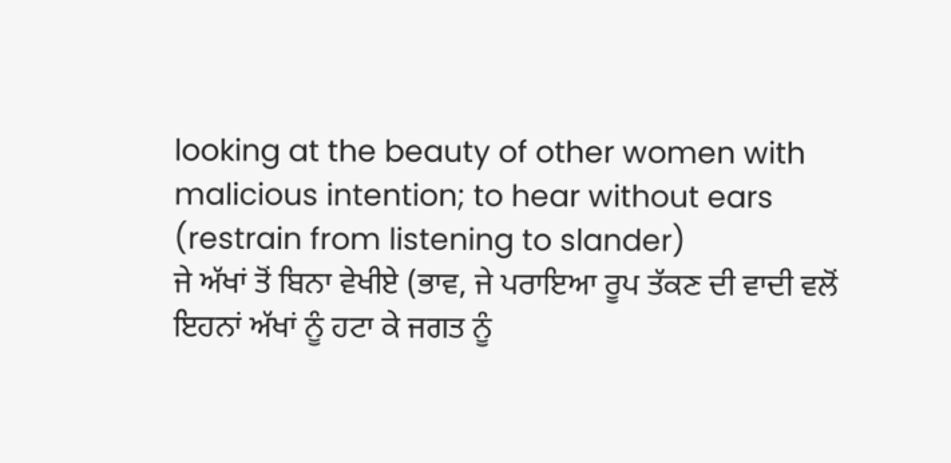looking at the beauty of other women with malicious intention; to hear without ears (restrain from listening to slander)
ਜੇ ਅੱਖਾਂ ਤੋਂ ਬਿਨਾ ਵੇਖੀਏ (ਭਾਵ, ਜੇ ਪਰਾਇਆ ਰੂਪ ਤੱਕਣ ਦੀ ਵਾਦੀ ਵਲੋਂ ਇਹਨਾਂ ਅੱਖਾਂ ਨੂੰ ਹਟਾ ਕੇ ਜਗਤ ਨੂੰ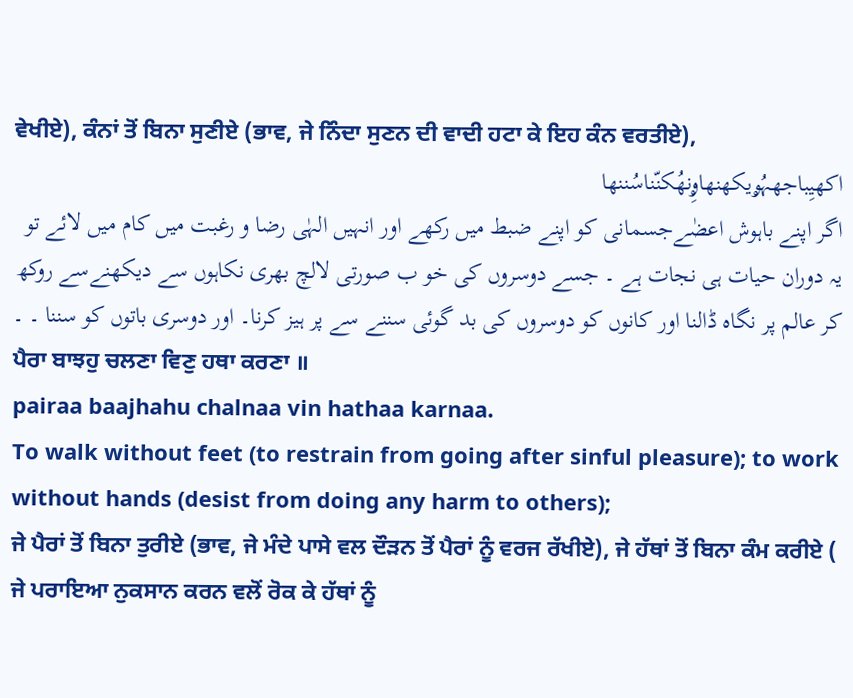ਵੇਖੀਏ), ਕੰਨਾਂ ਤੋਂ ਬਿਨਾ ਸੁਣੀਏ (ਭਾਵ, ਜੇ ਨਿੰਦਾ ਸੁਣਨ ਦੀ ਵਾਦੀ ਹਟਾ ਕੇ ਇਹ ਕੰਨ ਵਰਤੀਏ),
اکھیِباجھہُۄیکھنھاۄِنھُکنّناسُننھا
اگر اپنے باہوش اعضٰےجسمانی کو اپنے ضبط میں رکھے اور انہیں الہٰی رضا و رغبت میں کام میں لائے تو یہ دوران حیات ہی نجات ہے ۔ جسے دوسروں کی خو ب صورتی لالچ بھری نکاہوں سے دیکھنےسے روکھ کر عالم پر نگاہ ڈالنا اور کانوں کو دوسروں کی بد گوئی سننے سے پر ہیز کرنا۔ اور دوسری باتوں کو سننا ۔ ۔
ਪੈਰਾ ਬਾਝਹੁ ਚਲਣਾ ਵਿਣੁ ਹਥਾ ਕਰਣਾ ॥
pairaa baajhahu chalnaa vin hathaa karnaa.
To walk without feet (to restrain from going after sinful pleasure); to work without hands (desist from doing any harm to others);
ਜੇ ਪੈਰਾਂ ਤੋਂ ਬਿਨਾ ਤੁਰੀਏ (ਭਾਵ, ਜੇ ਮੰਦੇ ਪਾਸੇ ਵਲ ਦੌੜਨ ਤੋਂ ਪੈਰਾਂ ਨੂੰ ਵਰਜ ਰੱਖੀਏ), ਜੇ ਹੱਥਾਂ ਤੋਂ ਬਿਨਾ ਕੰਮ ਕਰੀਏ ( ਜੇ ਪਰਾਇਆ ਨੁਕਸਾਨ ਕਰਨ ਵਲੋਂ ਰੋਕ ਕੇ ਹੱਥਾਂ ਨੂੰ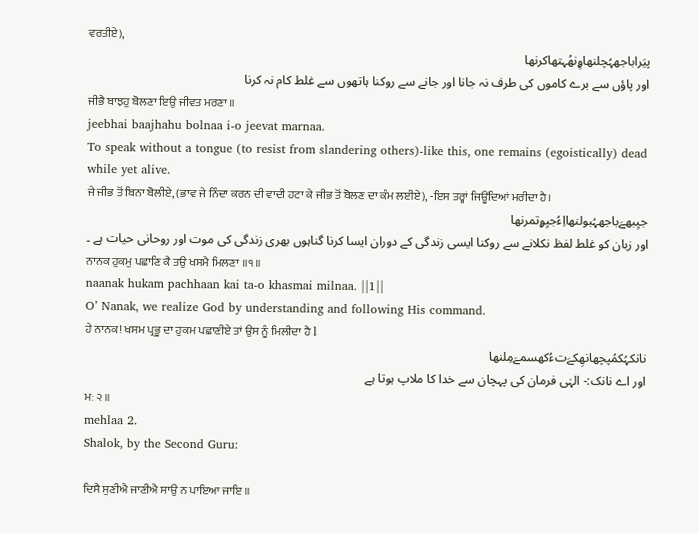ਵਰਤੀਏ),
پیَراباجھہُچلنھاۄِنھُہتھاکرنھا
اور پاؤں سے برے کاموں کی طرف نہ جانا اور جانے سے روکنا ہاتھوں سے غلط کام نہ کرنا
ਜੀਭੈ ਬਾਝਹੁ ਬੋਲਣਾ ਇਉ ਜੀਵਤ ਮਰਣਾ ॥
jeebhai baajhahu bolnaa i-o jeevat marnaa.
To speak without a tongue (to resist from slandering others)-like this, one remains (egoistically) dead while yet alive.
ਜੇ ਜੀਭ ਤੋਂ ਬਿਨਾ ਬੋਲੀਏ, (ਭਾਵ ਜੇ ਨਿੰਦਾ ਕਰਨ ਦੀ ਵਾਦੀ ਹਟਾ ਕੇ ਜੀਭ ਤੋਂ ਬੋਲਣ ਦਾ ਕੰਮ ਲਈਏ), -ਇਸ ਤਰ੍ਹਾਂ ਜਿਊਂਦਿਆਂ ਮਰੀਦਾ ਹੈ।
جیِبھےَباجھہُبولنھااِءُجیِۄتمرنھا
اور زبان کو غلط لفظ نکلانے سے روکنا ایسی زندگی کے دوران ایسا کرنا گناہوں بھری زندگی کی موت اور روحانی حیات ہے ۔
ਨਾਨਕ ਹੁਕਮੁ ਪਛਾਣਿ ਕੈ ਤਉ ਖਸਮੈ ਮਿਲਣਾ ॥੧॥
naanak hukam pachhaan kai ta-o khasmai milnaa. ||1||
O’ Nanak, we realize God by understanding and following His command.
ਹੇ ਨਾਨਕ! ਖਸਮ ਪ੍ਰਭੂ ਦਾ ਹੁਕਮ ਪਛਾਣੀਏ ਤਾਂ ਉਸ ਨੂੰ ਮਿਲੀਦਾ ਹੈ l
نانکہُکمُپچھانھِکےَتءُکھسمےَمِلنھا
اور اے نانک:- الہٰی فرمان کی پہچان سے خدا کا ملاپ ہوتا ہے
ਮਃ ੨ ॥
mehlaa 2.
Shalok, by the Second Guru:

ਦਿਸੈ ਸੁਣੀਐ ਜਾਣੀਐ ਸਾਉ ਨ ਪਾਇਆ ਜਾਇ ॥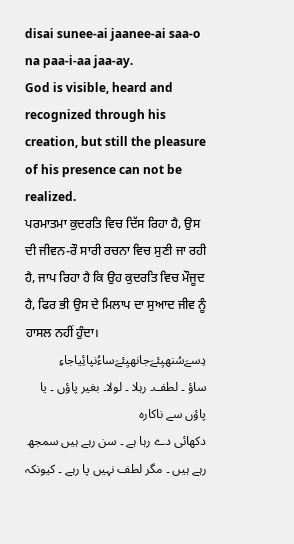disai sunee-ai jaanee-ai saa-o na paa-i-aa jaa-ay.
God is visible, heard and recognized through his creation, but still the pleasure of his presence can not be realized.
ਪਰਮਾਤਮਾ ਕੁਦਰਤਿ ਵਿਚ ਦਿੱਸ ਰਿਹਾ ਹੈ, ਉਸ ਦੀ ਜੀਵਨ-ਰੌ ਸਾਰੀ ਰਚਨਾ ਵਿਚ ਸੁਣੀ ਜਾ ਰਹੀ ਹੈ, ਜਾਪ ਰਿਹਾ ਹੈ ਕਿ ਉਹ ਕੁਦਰਤਿ ਵਿਚ ਮੌਜੂਦ ਹੈ, ਫਿਰ ਭੀ ਉਸ ਦੇ ਮਿਲਾਪ ਦਾ ਸੁਆਦ ਜੀਵ ਨੂੰ ਹਾਸਲ ਨਹੀਂ ਹੁੰਦਾ।
دِسےَسُنھیِئےَجانھیِئےَساءُنپائِیاجاءِ
ساؤ ۔ لطف۔ رہلا ۔ لولا۔ بغیر پاؤں ۔ یا پاؤں سے ناکارہ
دکھائی دے رہا ہے ۔ سن رہے ہیں سمجھ رہے ہیں ۔ مگر لطف نہیں پا رہے ۔ کیونکہ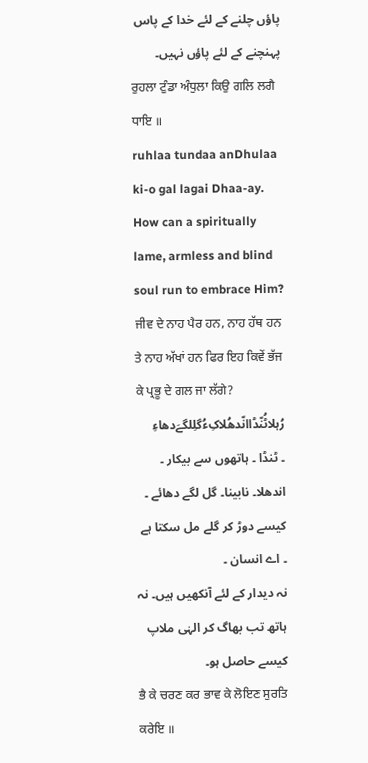پاؤں چلنے کے لئے خدا کے پاس پہنچنے کے لئے پاؤں نہیں۔
ਰੁਹਲਾ ਟੁੰਡਾ ਅੰਧੁਲਾ ਕਿਉ ਗਲਿ ਲਗੈ ਧਾਇ ॥
ruhlaa tundaa anDhulaa ki-o gal lagai Dhaa-ay.
How can a spiritually lame, armless and blind soul run to embrace Him?
ਜੀਵ ਦੇ ਨਾਹ ਪੈਰ ਹਨ, ਨਾਹ ਹੱਥ ਹਨ ਤੇ ਨਾਹ ਅੱਖਾਂ ਹਨ ਫਿਰ ਇਹ ਕਿਵੇਂ ਭੱਜ ਕੇ ਪ੍ਰਭੂ ਦੇ ਗਲ ਜਾ ਲੱਗੇ?
رُہلاٹُنّڈاانّدھُلاکِءُگلِلگےَدھاءِ
۔ ٹنڈا ۔ ہاتھوں سے بیکار ۔ اندھلا۔ نابینا۔ گل لگے دھائے ۔ کیسے دوڑ کر گلے مل سکتا ہے ۔ اے انسان ۔
نہ دیدار کے لئے آنکھیں ہیں۔ نہ ہاتھ تب بھاگ کر الہٰی ملاپ کیسے حاصل ہو۔
ਭੈ ਕੇ ਚਰਣ ਕਰ ਭਾਵ ਕੇ ਲੋਇਣ ਸੁਰਤਿ ਕਰੇਇ ॥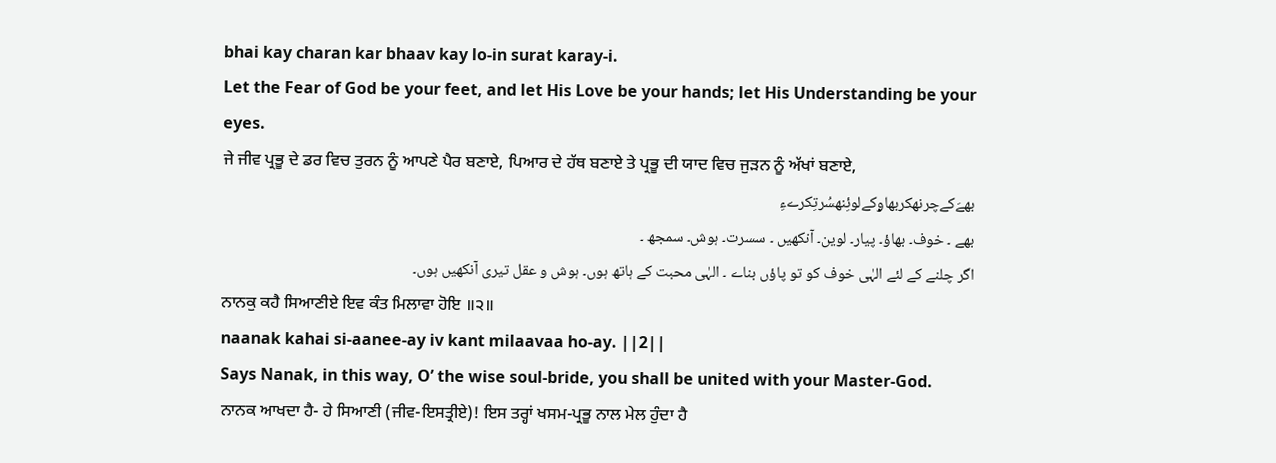bhai kay charan kar bhaav kay lo-in surat karay-i.
Let the Fear of God be your feet, and let His Love be your hands; let His Understanding be your eyes.
ਜੇ ਜੀਵ ਪ੍ਰਭੂ ਦੇ ਡਰ ਵਿਚ ਤੁਰਨ ਨੂੰ ਆਪਣੇ ਪੈਰ ਬਣਾਏ, ਪਿਆਰ ਦੇ ਹੱਥ ਬਣਾਏ ਤੇ ਪ੍ਰਭੂ ਦੀ ਯਾਦ ਵਿਚ ਜੁੜਨ ਨੂੰ ਅੱਖਾਂ ਬਣਾਏ,
بھےَکےچرنھکربھاۄکےلوئِنھسُرتِکرےءِ
بھے ۔ خوف۔ بھاؤ۔ پیار۔ لوین۔ آنکھیں ۔ سسرت۔ ہوش۔ سمجھ ۔
اگر چلنے کے لئے الہٰی خوف کو تو پاؤں بناے ۔ الہٰی محبت کے ہاتھ ہوں۔ ہوش و عقل تیری آنکھیں ہوں۔
ਨਾਨਕੁ ਕਹੈ ਸਿਆਣੀਏ ਇਵ ਕੰਤ ਮਿਲਾਵਾ ਹੋਇ ॥੨॥
naanak kahai si-aanee-ay iv kant milaavaa ho-ay. ||2||
Says Nanak, in this way, O’ the wise soul-bride, you shall be united with your Master-God.
ਨਾਨਕ ਆਖਦਾ ਹੈ- ਹੇ ਸਿਆਣੀ (ਜੀਵ-ਇਸਤ੍ਰੀਏ)! ਇਸ ਤਰ੍ਹਾਂ ਖਸਮ-ਪ੍ਰਭੂ ਨਾਲ ਮੇਲ ਹੁੰਦਾ ਹੈ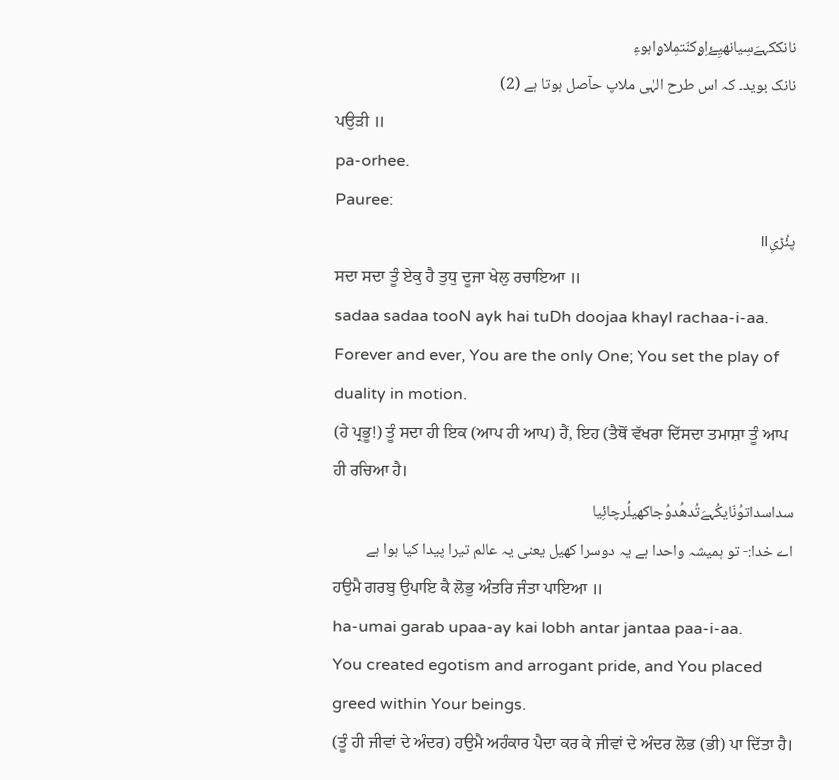نانککہےَسِیانھیِۓاِۄکنّتمِلاۄاہوءِ
نانک بوید۔ کہ اس طرح الہٰی ملاپ حآصل ہوتا ہے (2)
ਪਉੜੀ ॥
pa-orhee.
Pauree:
پئُڑیِ॥
ਸਦਾ ਸਦਾ ਤੂੰ ਏਕੁ ਹੈ ਤੁਧੁ ਦੂਜਾ ਖੇਲੁ ਰਚਾਇਆ ॥
sadaa sadaa tooN ayk hai tuDh doojaa khayl rachaa-i-aa.
Forever and ever, You are the only One; You set the play of duality in motion.
(ਹੇ ਪ੍ਰਭੂ!) ਤੂੰ ਸਦਾ ਹੀ ਇਕ (ਆਪ ਹੀ ਆਪ) ਹੈਂ, ਇਹ (ਤੈਥੋਂ ਵੱਖਰਾ ਦਿੱਸਦਾ ਤਮਾਸ਼ਾ ਤੂੰ ਆਪ ਹੀ ਰਚਿਆ ਹੈ।
سداسداتوُنّایکُہےَتُدھُدوُجاکھیلُرچائِیا
اے خدا:- تو ہمیشہ واحدا ہے یہ دوسرا کھیل یعنی یہ عالم تیرا پیدا کیا ہوا ہے
ਹਉਮੈ ਗਰਬੁ ਉਪਾਇ ਕੈ ਲੋਭੁ ਅੰਤਰਿ ਜੰਤਾ ਪਾਇਆ ॥
ha-umai garab upaa-ay kai lobh antar jantaa paa-i-aa.
You created egotism and arrogant pride, and You placed greed within Your beings.
(ਤੂੰ ਹੀ ਜੀਵਾਂ ਦੇ ਅੰਦਰ) ਹਉਮੈ ਅਹੰਕਾਰ ਪੈਦਾ ਕਰ ਕੇ ਜੀਵਾਂ ਦੇ ਅੰਦਰ ਲੋਭ (ਭੀ) ਪਾ ਦਿੱਤਾ ਹੈ।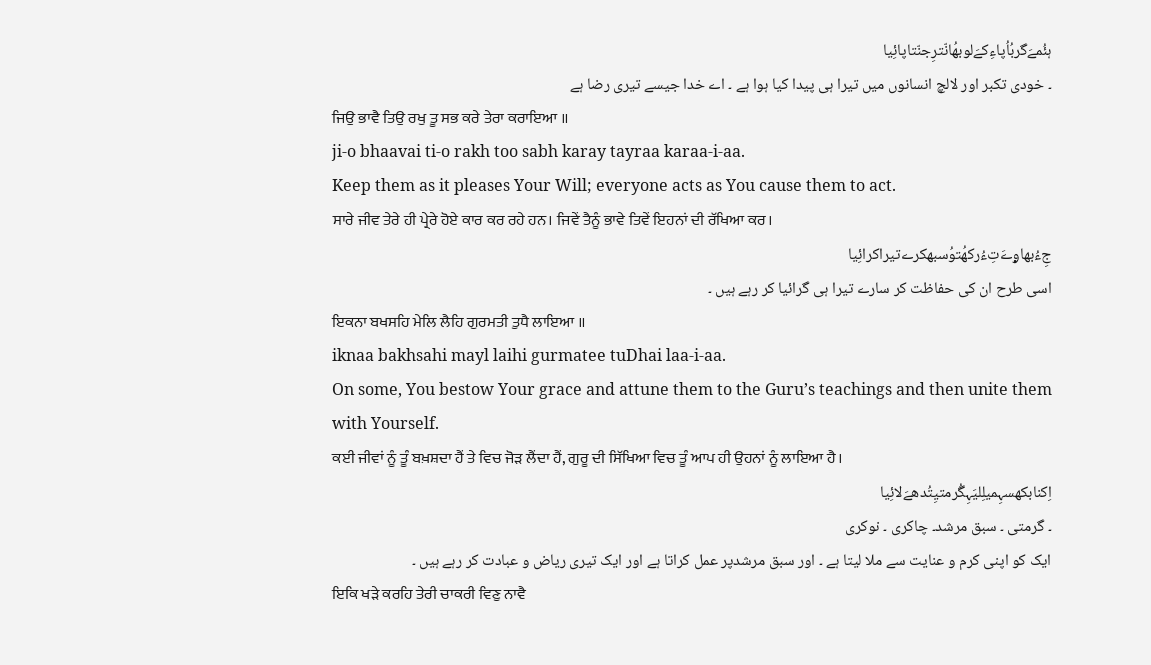ہئُمےَگربُاُپاءِکےَلوبھُانّترِجنّتاپائِیا
۔ خودی تکبر اور لالچ انسانوں میں تیرا ہی پیدا کیا ہوا ہے ۔ اے خدا جیسے تیری رضا ہے
ਜਿਉ ਭਾਵੈ ਤਿਉ ਰਖੁ ਤੂ ਸਭ ਕਰੇ ਤੇਰਾ ਕਰਾਇਆ ॥
ji-o bhaavai ti-o rakh too sabh karay tayraa karaa-i-aa.
Keep them as it pleases Your Will; everyone acts as You cause them to act.
ਸਾਰੇ ਜੀਵ ਤੇਰੇ ਹੀ ਪ੍ਰੇਰੇ ਹੋਏ ਕਾਰ ਕਰ ਰਹੇ ਹਨ। ਜਿਵੇਂ ਤੈਨੂੰ ਭਾਵੇ ਤਿਵੇਂ ਇਹਨਾਂ ਦੀ ਰੱਖਿਆ ਕਰ।
جِءُبھاۄےَتِءُرکھُتوُسبھکرےتیراکرائِیا
اسی طرح ان کی حفاظت کر سارے تیرا ہی گرائیا کر رہے ہیں ۔
ਇਕਨਾ ਬਖਸਹਿ ਮੇਲਿ ਲੈਹਿ ਗੁਰਮਤੀ ਤੁਧੈ ਲਾਇਆ ॥
iknaa bakhsahi mayl laihi gurmatee tuDhai laa-i-aa.
On some, You bestow Your grace and attune them to the Guru’s teachings and then unite them with Yourself.
ਕਈ ਜੀਵਾਂ ਨੂੰ ਤੂੰ ਬਖ਼ਸ਼ਦਾ ਹੈਂ ਤੇ ਵਿਚ ਜੋੜ ਲੈਂਦਾ ਹੈਂ, ਗੁਰੂ ਦੀ ਸਿੱਖਿਆ ਵਿਚ ਤੂੰ ਆਪ ਹੀ ਉਹਨਾਂ ਨੂੰ ਲਾਇਆ ਹੈ।
اِکنابکھسہِمیلِلیَہِگُرمتیِتُدھےَلائِیا
۔ گرمتی ۔ سبق مرشد۔ چاکری ۔ نوکری
ایک کو اپنی کرم و عنایت سے ملا لیتا ہے ۔ اور سبق مرشدپر عمل کراتا ہے اور ایک تیری ریاض و عبادت کر رہے ہیں ۔
ਇਕਿ ਖੜੇ ਕਰਹਿ ਤੇਰੀ ਚਾਕਰੀ ਵਿਣੁ ਨਾਵੈ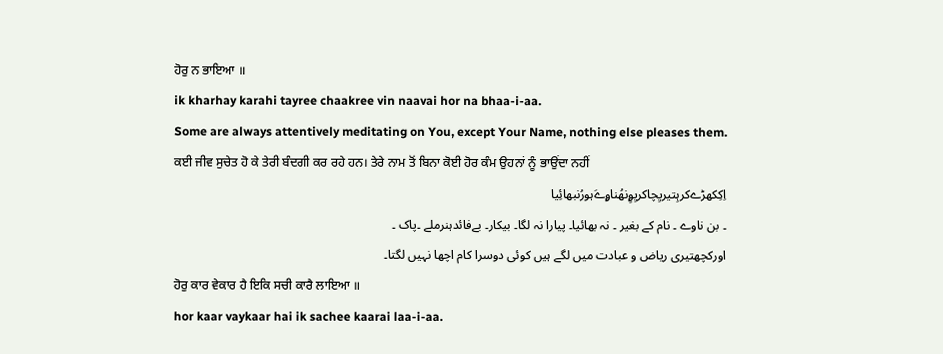ਹੋਰੁ ਨ ਭਾਇਆ ॥
ik kharhay karahi tayree chaakree vin naavai hor na bhaa-i-aa.
Some are always attentively meditating on You, except Your Name, nothing else pleases them.
ਕਈ ਜੀਵ ਸੁਚੇਤ ਹੋ ਕੇ ਤੇਰੀ ਬੰਦਗੀ ਕਰ ਰਹੇ ਹਨ। ਤੇਰੇ ਨਾਮ ਤੋਂ ਬਿਨਾ ਕੋਈ ਹੋਰ ਕੰਮ ਉਹਨਾਂ ਨੂੰ ਭਾਉਂਦਾ ਨਹੀਂ
اِکِکھڑےکرہِتیریِچاکریِۄِنھُناۄےَہورُنبھائِیا
۔ بن ناوے ۔ نام کے بغیر ۔ نہ بھائیا۔ پیارا نہ لگا۔ بیکار۔ بےفائدہنرملے ۔پاک ۔
اورکچھتیری ریاض و عبادت میں لگے ہیں کوئی دوسرا کام اچھا نہیں لگتا۔
ਹੋਰੁ ਕਾਰ ਵੇਕਾਰ ਹੈ ਇਕਿ ਸਚੀ ਕਾਰੈ ਲਾਇਆ ॥
hor kaar vaykaar hai ik sachee kaarai laa-i-aa.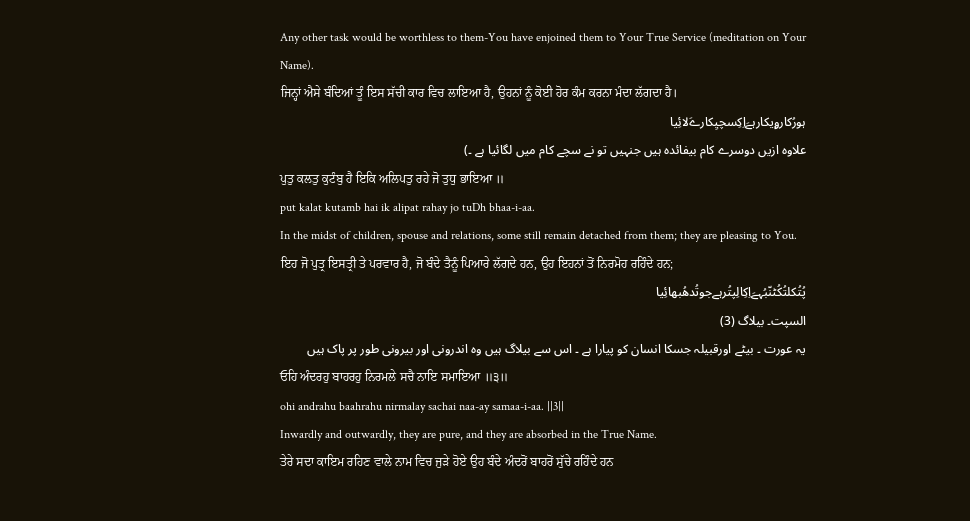Any other task would be worthless to them-You have enjoined them to Your True Service (meditation on Your Name).
ਜਿਨ੍ਹਾਂ ਐਸੇ ਬੰਦਿਆਂ ਤੂੰ ਇਸ ਸੱਚੀ ਕਾਰ ਵਿਚ ਲਾਇਆ ਹੈ, ਉਹਨਾਂ ਨੂੰ ਕੋਈ ਹੋਰ ਕੰਮ ਕਰਨਾ ਮੰਦਾ ਲੱਗਦਾ ਹੈ।
ہورُکارۄیکارہےَاِکِسچیِکارےَلائِیا
علاوہ ازیں دوسرے کام بیفائدہ ہیں جنہیں تو نے سچے کام میں لگائیا ہے ۔)
ਪੁਤੁ ਕਲਤੁ ਕੁਟੰਬੁ ਹੈ ਇਕਿ ਅਲਿਪਤੁ ਰਹੇ ਜੋ ਤੁਧੁ ਭਾਇਆ ॥
put kalat kutamb hai ik alipat rahay jo tuDh bhaa-i-aa.
In the midst of children, spouse and relations, some still remain detached from them; they are pleasing to You.
ਇਹ ਜੋ ਪੁਤ੍ਰ ਇਸਤ੍ਰੀ ਤੇ ਪਰਵਾਰ ਹੈ, ਜੋ ਬੰਦੇ ਤੈਨੂੰ ਪਿਆਰੇ ਲੱਗਦੇ ਹਨ, ਉਹ ਇਹਨਾਂ ਤੋਂ ਨਿਰਮੋਹ ਰਹਿੰਦੇ ਹਨ;
پُتُکلتُکُٹنّبُہےَاِکِالِپتُرہےجوتُدھُبھائِیا
السپت۔ بیلاگ (3)
یہ عورت ۔ بیٹے اورقبیلہ جسکا انسان کو پیارا ہے ۔ اس سے بیلاگ ہیں وہ اندرونی اور بیرونی طور پر پاک ہیں
ਓਹਿ ਅੰਦਰਹੁ ਬਾਹਰਹੁ ਨਿਰਮਲੇ ਸਚੈ ਨਾਇ ਸਮਾਇਆ ॥੩॥
ohi andrahu baahrahu nirmalay sachai naa-ay samaa-i-aa. ||3||
Inwardly and outwardly, they are pure, and they are absorbed in the True Name.
ਤੇਰੇ ਸਦਾ ਕਾਇਮ ਰਹਿਣ ਵਾਲੇ ਨਾਮ ਵਿਚ ਜੁੜੇ ਹੋਏ ਉਹ ਬੰਦੇ ਅੰਦਰੋਂ ਬਾਹਰੋਂ ਸੁੱਚੇ ਰਹਿੰਦੇ ਹਨ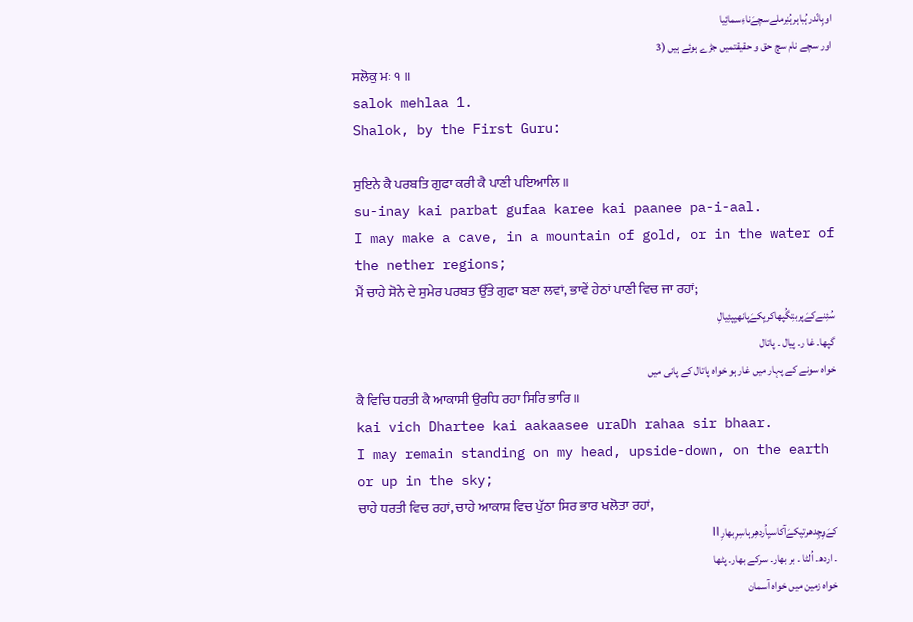اوہِانّدرہُباہرہُنِرملےسچےَناءِسمائِیا
اور سچے نام سچ حق و حقیقتمیں جڑے ہوئے ہیں (3
ਸਲੋਕੁ ਮਃ ੧ ॥
salok mehlaa 1.
Shalok, by the First Guru:

ਸੁਇਨੇ ਕੈ ਪਰਬਤਿ ਗੁਫਾ ਕਰੀ ਕੈ ਪਾਣੀ ਪਇਆਲਿ ॥
su-inay kai parbat gufaa karee kai paanee pa-i-aal.
I may make a cave, in a mountain of gold, or in the water of the nether regions;
ਮੈਂ ਚਾਹੇ ਸੋਨੇ ਦੇ ਸੁਮੇਰ ਪਰਬਤ ਉੱਤੇ ਗੁਫਾ ਬਣਾ ਲਵਾਂ, ਭਾਵੇਂ ਹੇਠਾਂ ਪਾਣੀ ਵਿਚ ਜਾ ਰਹਾਂ;
سُئِنےکےَپربتِگُپھاکریِکےَپانھیِپئِیالِ
گپھا۔ غا ر۔ پیال ۔ پاتال
خواہ سونے کے پہار میں غار ہو خواہ پاتال کے پانی میں
ਕੈ ਵਿਚਿ ਧਰਤੀ ਕੈ ਆਕਾਸੀ ਉਰਧਿ ਰਹਾ ਸਿਰਿ ਭਾਰਿ ॥
kai vich Dhartee kai aakaasee uraDh rahaa sir bhaar.
I may remain standing on my head, upside-down, on the earth or up in the sky;
ਚਾਹੇ ਧਰਤੀ ਵਿਚ ਰਹਾਂ, ਚਾਹੇ ਆਕਾਸ਼ ਵਿਚ ਪੁੱਠਾ ਸਿਰ ਭਾਰ ਖਲੋਤਾ ਰਹਾਂ,
کےَۄِچِدھرتیِکےَآکاسیِاُردھِرہاسِرِبھارِ॥
۔ اردھ۔ اُلٹا ۔ بر بھار۔ سرکے بھار۔ پٹھا
خواہ زمین میں خواہ آسمان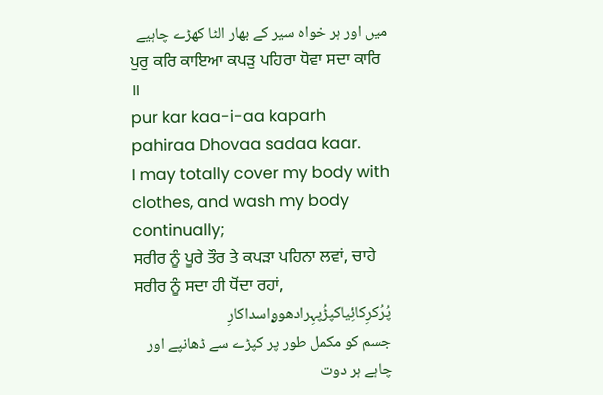میں اور ہر خواہ سیر کے بھار الٹا کھڑے چاہیے
ਪੁਰੁ ਕਰਿ ਕਾਇਆ ਕਪੜੁ ਪਹਿਰਾ ਧੋਵਾ ਸਦਾ ਕਾਰਿ ॥
pur kar kaa-i-aa kaparh pahiraa Dhovaa sadaa kaar.
I may totally cover my body with clothes, and wash my body continually;
ਸਰੀਰ ਨੂੰ ਪੂਰੇ ਤੌਰ ਤੇ ਕਪੜਾ ਪਹਿਨਾ ਲਵਾਂ, ਚਾਹੇ ਸਰੀਰ ਨੂੰ ਸਦਾ ਹੀ ਧੋਂਦਾ ਰਹਾਂ,
پُرُکرِکائِیاکپڑُپہِرادھوۄاسداکارِ
جسم کو مکمل طور پر کپڑے سے ڈھانپے اور چاہے ہر دوت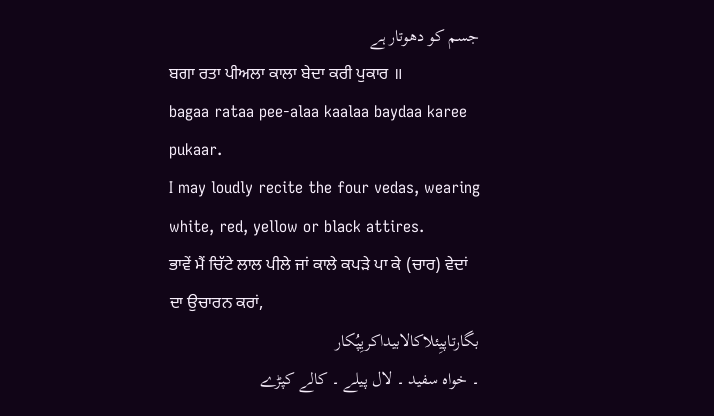جسم کو دھوتار ہے
ਬਗਾ ਰਤਾ ਪੀਅਲਾ ਕਾਲਾ ਬੇਦਾ ਕਰੀ ਪੁਕਾਰ ॥
bagaa rataa pee-alaa kaalaa baydaa karee pukaar.
I may loudly recite the four vedas, wearing white, red, yellow or black attires.
ਭਾਵੇਂ ਮੈਂ ਚਿੱਟੇ ਲਾਲ ਪੀਲੇ ਜਾਂ ਕਾਲੇ ਕਪੜੇ ਪਾ ਕੇ (ਚਾਰ) ਵੇਦਾਂ ਦਾ ਉਚਾਰਨ ਕਰਾਂ,
بگارتاپیِئلاکالابیداکریِپُکار
۔ خواہ سفید ۔ لال پیلے ۔ کالے کپڑے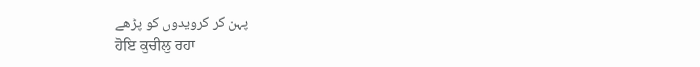پہن کر کرویدوں کو پڑھے
ਹੋਇ ਕੁਚੀਲੁ ਰਹਾ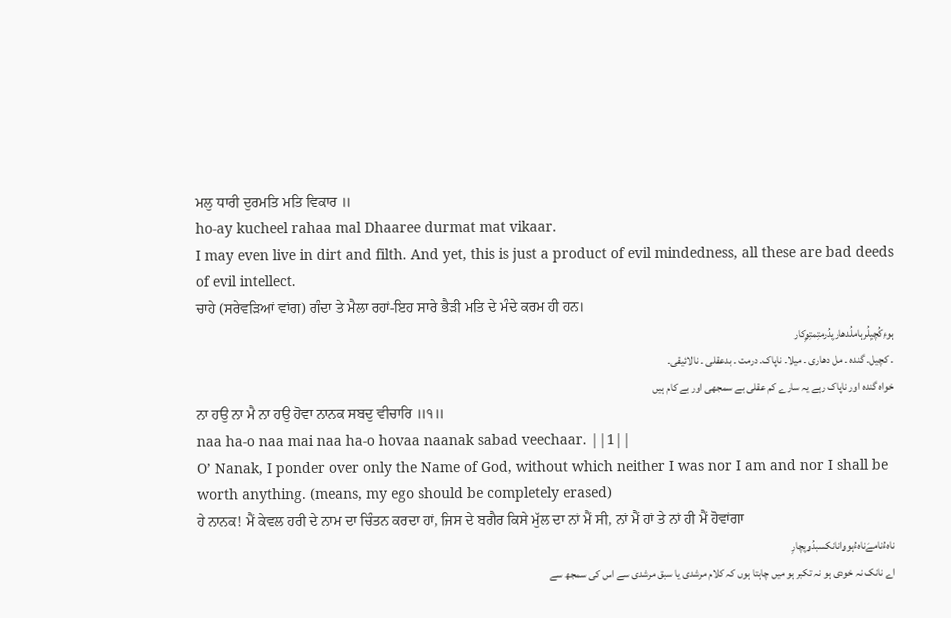ਮਲੁ ਧਾਰੀ ਦੁਰਮਤਿ ਮਤਿ ਵਿਕਾਰ ॥
ho-ay kucheel rahaa mal Dhaaree durmat mat vikaar.
I may even live in dirt and filth. And yet, this is just a product of evil mindedness, all these are bad deeds of evil intellect.
ਚਾਹੇ (ਸਰੇਵੜਿਆਂ ਵਾਂਗ) ਗੰਦਾ ਤੇ ਮੈਲਾ ਰਹਾਂ-ਇਹ ਸਾਰੇ ਭੈੜੀ ਮਤਿ ਦੇ ਮੰਦੇ ਕਰਮ ਹੀ ਹਨ।
ہوءِکُچیِلُرہاملُدھاریِدُرمتِمتِۄِکار
۔ کچیل۔ گندہ ۔ مل دھاری ۔ میلا۔ ناپاک۔ درمت ۔ بدعقلی ۔ نالائیقی۔
خواہ گندہ اور ناپاک رہے یہ سارے کم عقلی بے سمجھی اور بے کام ہیں
ਨਾ ਹਉ ਨਾ ਮੈ ਨਾ ਹਉ ਹੋਵਾ ਨਾਨਕ ਸਬਦੁ ਵੀਚਾਰਿ ॥੧॥
naa ha-o naa mai naa ha-o hovaa naanak sabad veechaar. ||1||
O’ Nanak, I ponder over only the Name of God, without which neither I was nor I am and nor I shall be worth anything. (means, my ego should be completely erased)
ਹੇ ਨਾਨਕ! ਮੈਂ ਕੇਵਲ ਹਰੀ ਦੇ ਨਾਮ ਦਾ ਚਿੰਤਨ ਕਰਦਾ ਹਾਂ, ਜਿਸ ਦੇ ਬਗੈਰ ਕਿਸੇ ਮੁੱਲ ਦਾ ਨਾਂ ਮੈਂ ਸੀ, ਨਾਂ ਮੈਂ ਹਾਂ ਤੇ ਨਾਂ ਹੀ ਮੈਂ ਹੋਵਾਂਗਾ
ناہءُنامےَناہءُہوۄانانکسبدُۄیِچارِ
اے نانک نہ خودی ہو نہ تکبر ہو میں چاہتا ہوں کہ کلام مرشدی یا سبق مرشدی سے اس کی سمجھ سے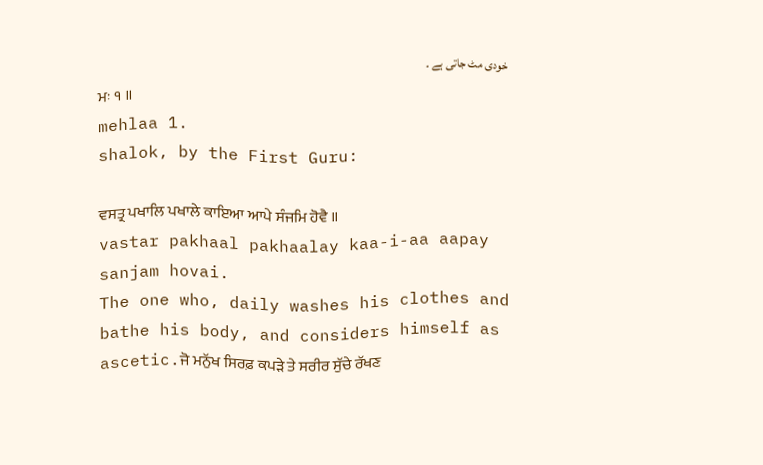خودی مٹ جاتی ہے ۔
ਮਃ ੧ ॥
mehlaa 1.
shalok, by the First Guru:

ਵਸਤ੍ਰ ਪਖਾਲਿ ਪਖਾਲੇ ਕਾਇਆ ਆਪੇ ਸੰਜਮਿ ਹੋਵੈ ॥
vastar pakhaal pakhaalay kaa-i-aa aapay sanjam hovai.
The one who, daily washes his clothes and bathe his body, and considers himself as ascetic.ਜੋ ਮਨੁੱਖ ਸਿਰਫ਼ ਕਪੜੇ ਤੇ ਸਰੀਰ ਸੁੱਚੇ ਰੱਖਣ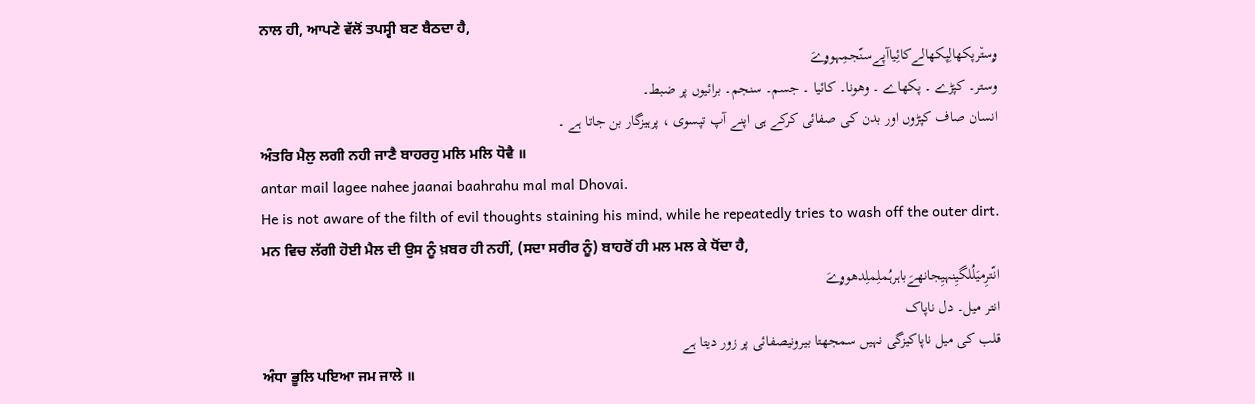ਨਾਲ ਹੀ, ਆਪਣੇ ਵੱਲੋਂ ਤਪਸ੍ਵੀ ਬਣ ਬੈਠਦਾ ਹੈ,
ۄست٘رپکھالِپکھالےکائِیاآپےسنّجمِہوۄےَ
وستر۔ کپڑے ۔ پکھاے ۔ وھونا۔ کائیا ۔ جسم۔ سنجم۔ برائیوں پر ضبط۔
انسان صاف کپڑوں اور بدن کی صفائی کرکے ہی اپنے آپ تپسوی ، پرہیزگار بن جاتا ہے ۔
ਅੰਤਰਿ ਮੈਲੁ ਲਗੀ ਨਹੀ ਜਾਣੈ ਬਾਹਰਹੁ ਮਲਿ ਮਲਿ ਧੋਵੈ ॥
antar mail lagee nahee jaanai baahrahu mal mal Dhovai.
He is not aware of the filth of evil thoughts staining his mind, while he repeatedly tries to wash off the outer dirt.
ਮਨ ਵਿਚ ਲੱਗੀ ਹੋਈ ਮੈਲ ਦੀ ਉਸ ਨੂੰ ਖ਼ਬਰ ਹੀ ਨਹੀਂ, (ਸਦਾ ਸਰੀਰ ਨੂੰ) ਬਾਹਰੋਂ ਹੀ ਮਲ ਮਲ ਕੇ ਧੋਂਦਾ ਹੈ,
انّترِمیَلُلگیِنہیِجانھےَباہرہُملِملِدھوۄےَ
انتر میل۔ دل ناپاک
قلب کی میل ناپاکیزگی نہیں سمجھتا بیرونیصفائی پر زور دیتا ہے
ਅੰਧਾ ਭੂਲਿ ਪਇਆ ਜਮ ਜਾਲੇ ॥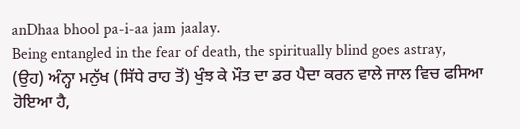anDhaa bhool pa-i-aa jam jaalay.
Being entangled in the fear of death, the spiritually blind goes astray,
(ਉਹ) ਅੰਨ੍ਹਾ ਮਨੁੱਖ (ਸਿੱਧੇ ਰਾਹ ਤੋਂ) ਖੁੰਝ ਕੇ ਮੌਤ ਦਾ ਡਰ ਪੈਦਾ ਕਰਨ ਵਾਲੇ ਜਾਲ ਵਿਚ ਫਸਿਆ ਹੋਇਆ ਹੈ,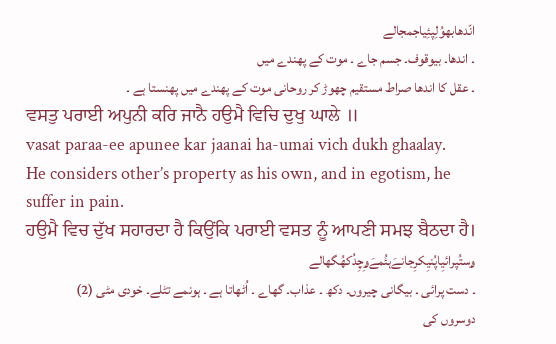انّدھابھوُلِپئِیاجمجالے
۔ اندھا۔ بیوقوف۔ جسم جاے ۔ موت کے پھندے میں
۔ عقل کا اندھا صراط مستقیم چھوڑ کر روحانی موت کے پھندے میں پھنستا ہے ۔
ਵਸਤੁ ਪਰਾਈ ਅਪੁਨੀ ਕਰਿ ਜਾਨੈ ਹਉਮੈ ਵਿਚਿ ਦੁਖੁ ਘਾਲੇ ॥
vasat paraa-ee apunee kar jaanai ha-umai vich dukh ghaalay.
He considers other’s property as his own, and in egotism, he suffer in pain.
ਹਉਮੈ ਵਿਚ ਦੁੱਖ ਸਹਾਰਦਾ ਹੈ ਕਿਉਂਕਿ ਪਰਾਈ ਵਸਤ ਨੂੰ ਆਪਣੀ ਸਮਝ ਬੈਠਦਾ ਹੈ।
ۄستُپرائیِاپُنیِکرِجانےَہئُمےَۄِچِدُکھُگھالے
۔ دست پرائی ۔ بیگانی چیروں۔ دکھ ۔ عذاب۔ گھاے ۔ اُٹھاتا ہے ۔ ہونمے تٹلے۔ خودی مٹی (2)
دوسروں کی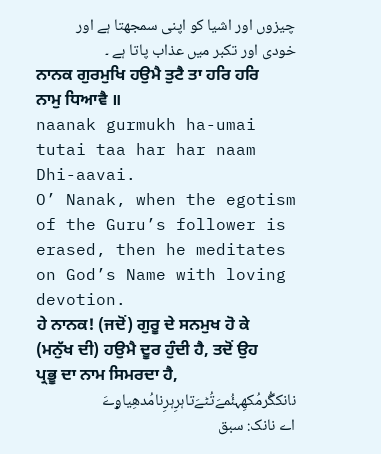چیزوں اور اشیا کو اپنی سمجھتا ہے اور خودی اور تکبر میں عذاب پاتا ہے ۔
ਨਾਨਕ ਗੁਰਮੁਖਿ ਹਉਮੈ ਤੁਟੈ ਤਾ ਹਰਿ ਹਰਿ ਨਾਮੁ ਧਿਆਵੈ ॥
naanak gurmukh ha-umai tutai taa har har naam Dhi-aavai.
O’ Nanak, when the egotism of the Guru’s follower is erased, then he meditates on God’s Name with loving devotion.
ਹੇ ਨਾਨਕ! (ਜਦੋਂ) ਗੁਰੂ ਦੇ ਸਨਮੁਖ ਹੋ ਕੇ (ਮਨੁੱਖ ਦੀ) ਹਉਮੈ ਦੂਰ ਹੁੰਦੀ ਹੈ, ਤਦੋਂ ਉਹ ਪ੍ਰਭੂ ਦਾ ਨਾਮ ਸਿਮਰਦਾ ਹੈ,
نانکگُرمُکھِہئُمےَتُٹےَتاہرِہرِنامُدھِیاۄےَ
اے نانک: سبق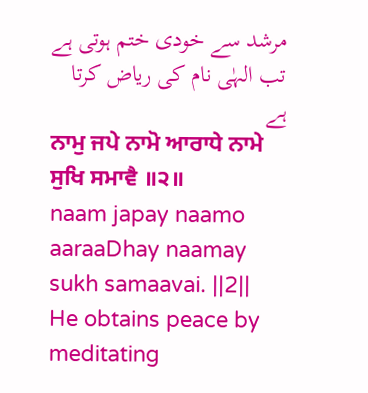مرشد سے خودی ختم ہوتی ہے تب الہٰی نام کی ریاض کرتا ہے
ਨਾਮੁ ਜਪੇ ਨਾਮੋ ਆਰਾਧੇ ਨਾਮੇ ਸੁਖਿ ਸਮਾਵੈ ॥੨॥
naam japay naamo aaraaDhay naamay sukh samaavai. ||2||
He obtains peace by meditating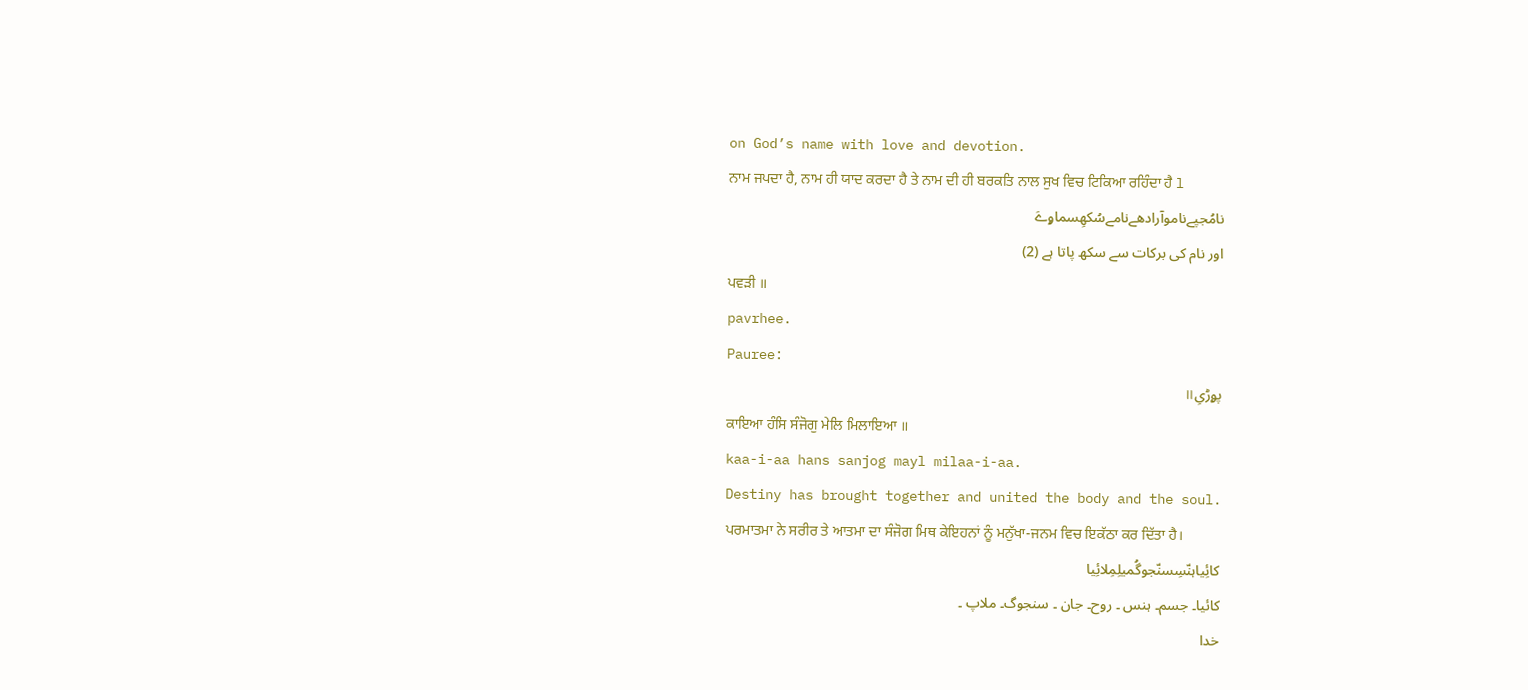on God’s name with love and devotion.
ਨਾਮ ਜਪਦਾ ਹੈ, ਨਾਮ ਹੀ ਯਾਦ ਕਰਦਾ ਹੈ ਤੇ ਨਾਮ ਦੀ ਹੀ ਬਰਕਤਿ ਨਾਲ ਸੁਖ ਵਿਚ ਟਿਕਿਆ ਰਹਿੰਦਾ ਹੈ l
نامُجپےناموآرادھےنامےسُکھِسماۄےَ
اور نام کی برکات سے سکھ پاتا ہے (2)
ਪਵੜੀ ॥
pavrhee.
Pauree:
پۄڑیِ॥
ਕਾਇਆ ਹੰਸਿ ਸੰਜੋਗੁ ਮੇਲਿ ਮਿਲਾਇਆ ॥
kaa-i-aa hans sanjog mayl milaa-i-aa.
Destiny has brought together and united the body and the soul.
ਪਰਮਾਤਮਾ ਨੇ ਸਰੀਰ ਤੇ ਆਤਮਾ ਦਾ ਸੰਜੋਗ ਮਿਥ ਕੇਇਹਨਾਂ ਨੂੰ ਮਨੁੱਖਾ-ਜਨਮ ਵਿਚ ਇਕੱਠਾ ਕਰ ਦਿੱਤਾ ਹੈ।
کائِیاہنّسِسنّجوگُمیلِمِلائِیا
کائیا۔ جسم۔ ہنس ۔ روح۔ جان ۔ سنجوگ۔ ملاپ ۔
خدا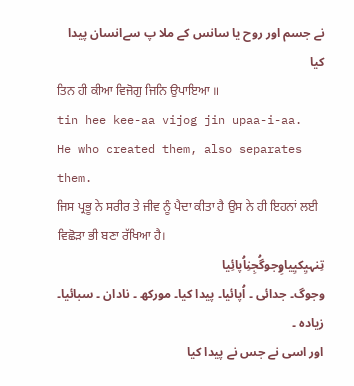نے جسم اور روح یا سانس کے ملا پ سےانسان پیدا کیا
ਤਿਨ ਹੀ ਕੀਆ ਵਿਜੋਗੁ ਜਿਨਿ ਉਪਾਇਆ ॥
tin hee kee-aa vijog jin upaa-i-aa.
He who created them, also separates them.
ਜਿਸ ਪ੍ਰਭੂ ਨੇ ਸਰੀਰ ਤੇ ਜੀਵ ਨੂੰ ਪੈਦਾ ਕੀਤਾ ਹੈ ਉਸ ਨੇ ਹੀ ਇਹਨਾਂ ਲਈ ਵਿਛੋੜਾ ਭੀ ਬਣਾ ਰੱਖਿਆ ਹੈ।
تِنہیِکیِیاۄِجوگُجِنِاُپائِیا
وجوگ۔ جدائی ۔ اُپائیا۔ پیدا کیا۔ مورکھ ۔ نادان ۔ سبائیا۔ زیادہ ۔
اور اسی نے جس نے پیدا کیا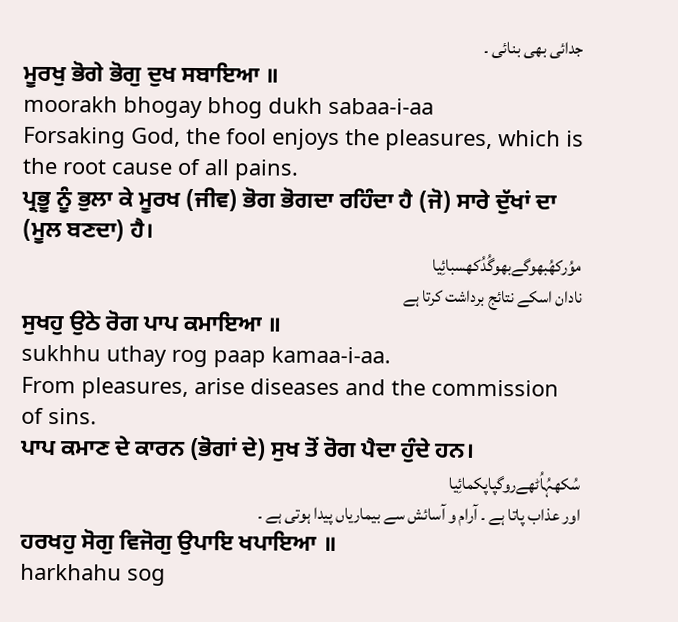جدائی بھی بنائی ۔
ਮੂਰਖੁ ਭੋਗੇ ਭੋਗੁ ਦੁਖ ਸਬਾਇਆ ॥
moorakh bhogay bhog dukh sabaa-i-aa
Forsaking God, the fool enjoys the pleasures, which is the root cause of all pains.
ਪ੍ਰਭੂ ਨੂੰ ਭੁਲਾ ਕੇ ਮੂਰਖ (ਜੀਵ) ਭੋਗ ਭੋਗਦਾ ਰਹਿੰਦਾ ਹੈ (ਜੋ) ਸਾਰੇ ਦੁੱਖਾਂ ਦਾ (ਮੂਲ ਬਣਦਾ) ਹੈ।
موُرکھُبھوگےبھوگُدُکھسبائِیا
نادان اسکے نتائج برداشت کرتا ہے
ਸੁਖਹੁ ਉਠੇ ਰੋਗ ਪਾਪ ਕਮਾਇਆ ॥
sukhhu uthay rog paap kamaa-i-aa.
From pleasures, arise diseases and the commission of sins.
ਪਾਪ ਕਮਾਣ ਦੇ ਕਾਰਨ (ਭੋਗਾਂ ਦੇ) ਸੁਖ ਤੋਂ ਰੋਗ ਪੈਦਾ ਹੁੰਦੇ ਹਨ।
سُکھہُاُٹھےروگپاپکمائِیا
اور عذاب پاتا ہے ۔ آرام و آسائش سے بیماریاں پیدا ہوتی ہے ۔
ਹਰਖਹੁ ਸੋਗੁ ਵਿਜੋਗੁ ਉਪਾਇ ਖਪਾਇਆ ॥
harkhahu sog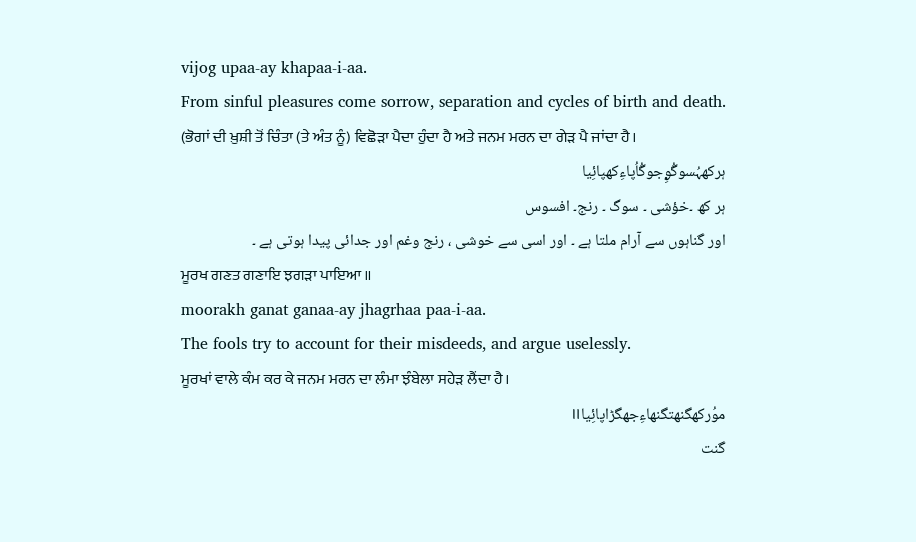vijog upaa-ay khapaa-i-aa.
From sinful pleasures come sorrow, separation and cycles of birth and death.
(ਭੋਗਾਂ ਦੀ ਖ਼ੁਸ਼ੀ ਤੋਂ ਚਿੰਤਾ (ਤੇ ਅੰਤ ਨੂੰ) ਵਿਛੋੜਾ ਪੈਦਾ ਹੁੰਦਾ ਹੈ ਅਤੇ ਜਨਮ ਮਰਨ ਦਾ ਗੇੜ ਪੈ ਜਾਂਦਾ ਹੈ।
ہرکھہُسوگُۄِجوگُاُپاءِکھپائِیا
ہر کھ ۔خؤشی ۔ سوگ ۔ رنج۔ افسوس
اور گناہوں سے آرام ملتا ہے ۔ اور اسی سے خوشی ، رنج وغم اور جدائی پیدا ہوتی ہے ۔
ਮੂਰਖ ਗਣਤ ਗਣਾਇ ਝਗੜਾ ਪਾਇਆ ॥
moorakh ganat ganaa-ay jhagrhaa paa-i-aa.
The fools try to account for their misdeeds, and argue uselessly.
ਮੂਰਖਾਂ ਵਾਲੇ ਕੰਮ ਕਰ ਕੇ ਜਨਮ ਮਰਨ ਦਾ ਲੰਮਾ ਝੰਬੇਲਾ ਸਹੇੜ ਲੈਂਦਾ ਹੈ।
موُرکھگنھتگنھاءِجھگڑاپائِیا॥
گنت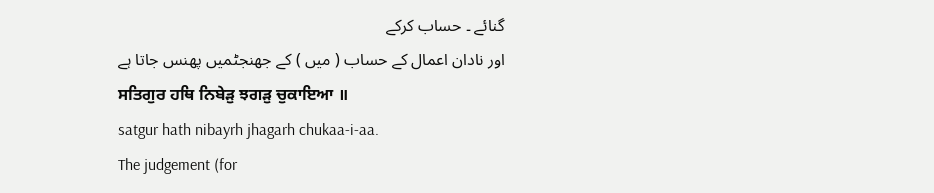گنائے ۔ حساب کرکے
اور نادان اعمال کے حساب ( میں ) کے جھنجٹمیں پھنس جاتا ہے
ਸਤਿਗੁਰ ਹਥਿ ਨਿਬੇੜੁ ਝਗੜੁ ਚੁਕਾਇਆ ॥
satgur hath nibayrh jhagarh chukaa-i-aa.
The judgement (for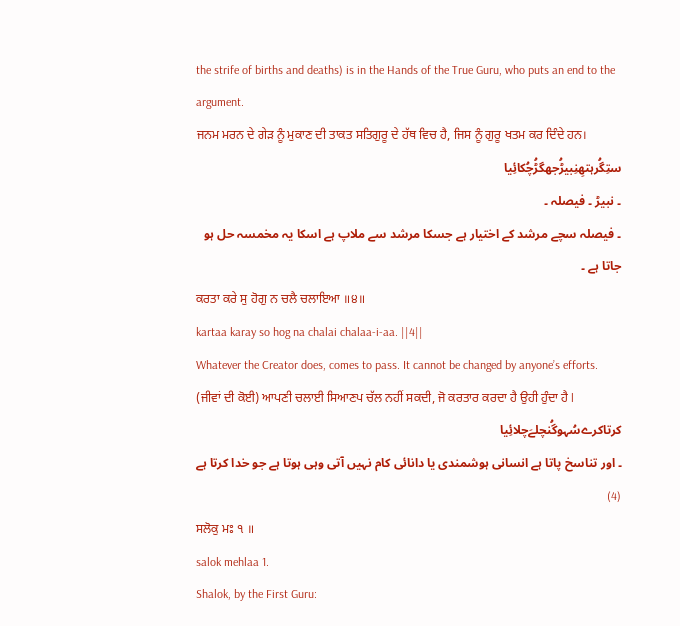the strife of births and deaths) is in the Hands of the True Guru, who puts an end to the argument.
ਜਨਮ ਮਰਨ ਦੇ ਗੇੜ ਨੂੰ ਮੁਕਾਣ ਦੀ ਤਾਕਤ ਸਤਿਗੁਰੂ ਦੇ ਹੱਥ ਵਿਚ ਹੈ, ਜਿਸ ਨੂੰ ਗੁਰੂ ਖਤਮ ਕਰ ਦਿੰਦੇ ਹਨ।
ستِگُرہتھِنِبیڑُجھگڑُچُکائِیا
۔ نبیڑ ۔ فیصلہ ۔
۔ فیصلہ سچے مرشد کے اختیار ہے جسکا مرشد سے ملاپ ہے اسکا یہ مخمسہ حل ہو جاتا ہے ۔
ਕਰਤਾ ਕਰੇ ਸੁ ਹੋਗੁ ਨ ਚਲੈ ਚਲਾਇਆ ॥੪॥
kartaa karay so hog na chalai chalaa-i-aa. ||4||
Whatever the Creator does, comes to pass. It cannot be changed by anyone’s efforts.
(ਜੀਵਾਂ ਦੀ ਕੋਈ) ਆਪਣੀ ਚਲਾਈ ਸਿਆਣਪ ਚੱਲ ਨਹੀਂ ਸਕਦੀ, ਜੋ ਕਰਤਾਰ ਕਰਦਾ ਹੈ ਉਹੀ ਹੁੰਦਾ ਹੈ l
کرتاکرےسُہوگُنچلےَچلائِیا
۔ اور تناسخ پاتا ہے انسانی ہوشمندی یا دانائی کام نہیں آتی وہی ہوتا ہے جو خدا کرتا ہے (4)
ਸਲੋਕੁ ਮਃ ੧ ॥
salok mehlaa 1.
Shalok, by the First Guru: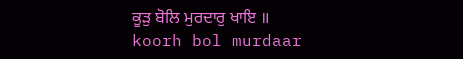ਕੂੜੁ ਬੋਲਿ ਮੁਰਦਾਰੁ ਖਾਇ ॥
koorh bol murdaar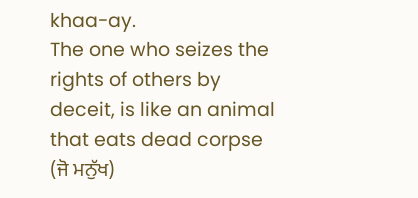khaa-ay.
The one who seizes the rights of others by deceit, is like an animal that eats dead corpse
(ਜੋ ਮਨੁੱਖ)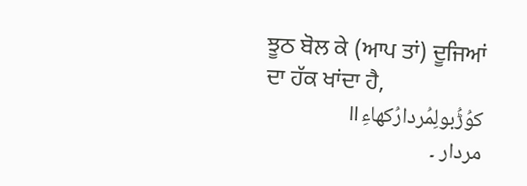ਝੂਠ ਬੋਲ ਕੇ (ਆਪ ਤਾਂ) ਦੂਜਿਆਂ ਦਾ ਹੱਕ ਖਾਂਦਾ ਹੈ,
کوُڑُبولِمُردارُکھاءِ॥
مردار ۔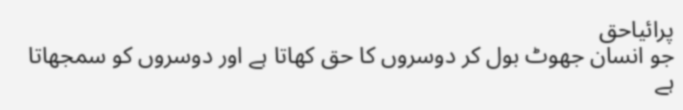پرائیاحق
جو انسان جھوٹ بول کر دوسروں کا حق کھاتا ہے اور دوسروں کو سمجھاتا ہے